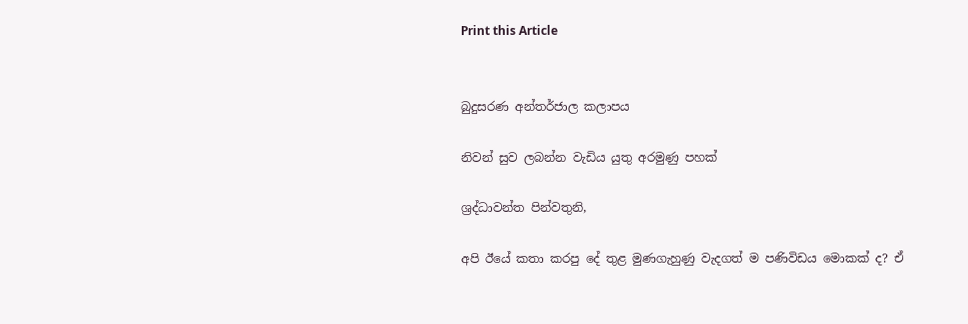Print this Article


බුදුසරණ අන්තර්ජාල කලාපය

නිවන් සුව ලබන්න වැඩිය යුතු අරමුණු පහක්

ශ්‍රද්ධාවන්ත පින්වතුනි,

අපි ඊයේ කතා කරපු දේ තුළ මුණගැහුණු වැදගත් ම පණිවිඩය මොකක් ද? ඒ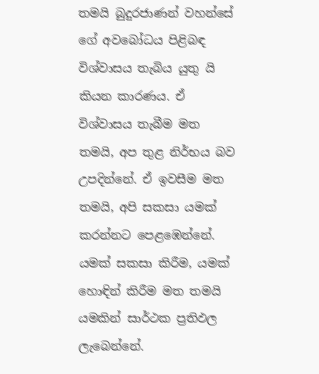තමයි බුදුරජාණන් වහන්සේ ගේ අවබෝධය පිළිබඳ විශ්වාසය තැබිය යුතු යි කියන කාරණය. ඒ විශ්වාසය තැබීම මත තමයි, අප තුළ නිර්භය බව උපදින්නේ. ඒ ඉවසීම මත තමයි, අපි සකසා යමක් කරන්නට පෙළඹෙන්නේ. යමක් සකසා කිරීම, යමක් හොඳින් කිරීම මත තමයි යමකින් සාර්ථක ප්‍රතිඵල ලැබෙන්නේ.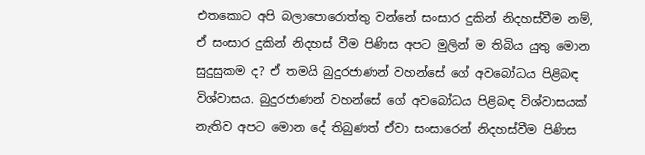එතකොට අපි බලාපොරොත්තු වන්නේ සංසාර දුකින් නිදහස්වීම නම්, ඒ සංසාර දුකින් නිදහස් වීම පිණිස අපට මුලින් ම තිබිය යුතු මොන සුදුසුකම ද? ඒ තමයි බුදුරජාණන් වහන්සේ ගේ අවබෝධය පිළිබඳ විශ්වාසය. බුදුරජාණන් වහන්සේ ගේ අවබෝධය පිළිබඳ විශ්වාසයක් නැතිව අපට මොන දේ තිබුණත් ඒවා සංසාරෙන් නිදහස්වීම පිණිස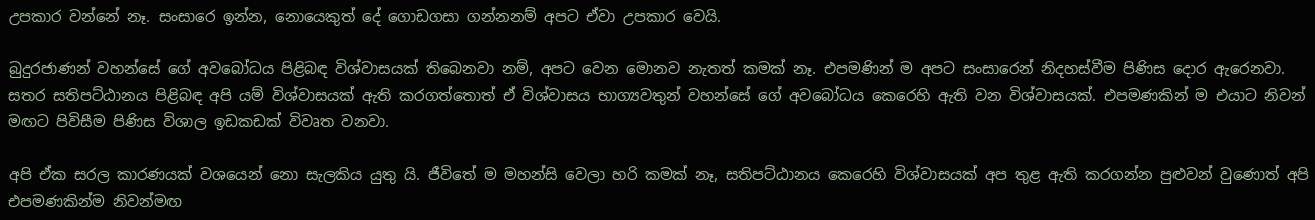උපකාර වන්නේ නෑ. සංසාරෙ ඉන්න, නොයෙකුත් දේ ගොඩගසා ගන්නනම් අපට ඒවා උපකාර වෙයි.

බුදුරජාණන් වහන්සේ ගේ අවබෝධය පිළිබඳ විශ්වාසයක් තිබෙනවා නම්, අපට වෙන මොනව නැතත් කමක් නෑ. එපමණින් ම අපට සංසාරෙන් නිදහස්වීම පිණිස දොර ඇරෙනවා. සතර සතිපට්ඨානය පිළිබඳ අපි යම් විශ්වාසයක් ඇති කරගත්තොත් ඒ විශ්වාසය භාග්‍යවතුන් වහන්සේ ගේ අවබෝධය කෙරෙහි ඇති වන විශ්වාසයක්. එපමණකින් ම එයාට නිවන් මඟට පිවිසීම පිණිස විශාල ඉඩකඩක් විවෘත වනවා.

අපි ඒක සරල කාරණයක් වශයෙන් නො සැලකිය යුතු යි. ජීවිතේ ම මහන්සි වෙලා හරි කමක් නෑ, සතිපට්ඨානය කෙරෙහි විශ්වාසයක් අප තුළ ඇති කරගන්න පුළුවන් වුණොත් අපි එපමණකින්ම නිවන්මඟ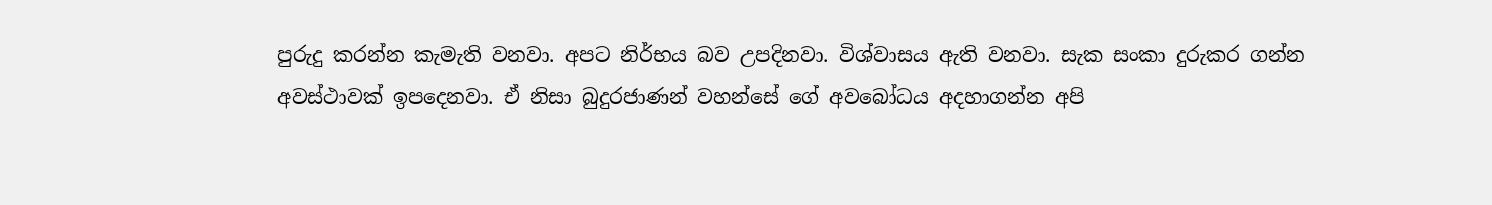පුරුදු කරන්න කැමැති වනවා. අපට නිර්භය බව උපදිනවා. විශ්වාසය ඇති වනවා. සැක සංකා දුරුකර ගන්න අවස්ථාවක් ඉපදෙනවා. ඒ නිසා බුදුරජාණන් වහන්සේ ගේ අවබෝධය අදහාගන්න අපි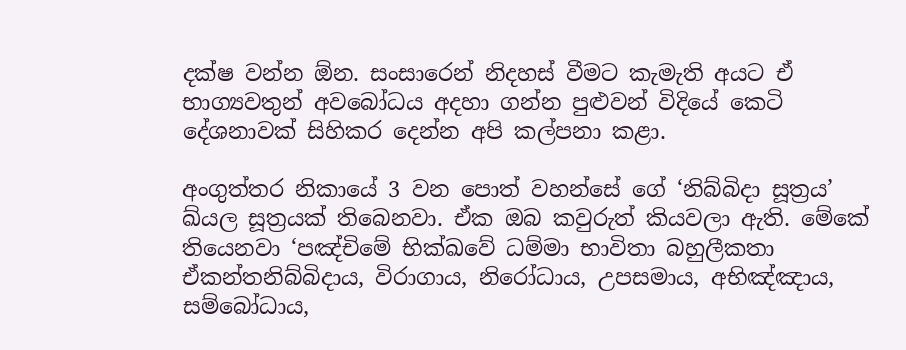දක්ෂ වන්න ඕන. සංසාරෙන් නිදහස් වීමට කැමැති අයට ඒ භාග්‍යවතුන් අවබෝධය අදහා ගන්න පුළුවන් විදියේ කෙටි දේශනාවක් සිහිකර දෙන්න අපි කල්පනා කළා.

අංගුත්තර නිකායේ 3 වන පොත් වහන්සේ ගේ ‘නිබ්බිදා සූත්‍රය’ ඛ්යල සූත්‍රයක් තිබෙනවා. ඒක ඔබ කවුරුත් කියවලා ඇති. මේකේ තියෙනවා ‘පඤ්චිමේ භික්ඛවේ ධම්මා භාවිතා බහුලීකතා ඒකන්තනිබ්බිදාය, විරාගාය, නිරෝධාය, උපසමාය, අභිඤ්ඤාය, සම්බෝධාය,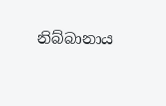නිබ්බානාය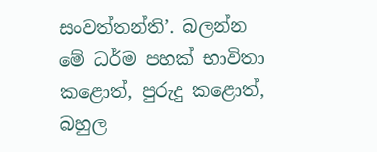සංවත්තන්ති’. බලන්න මේ ධර්ම පහක් භාවිතා කළොත්, පුරුදු කළොත්, බහුල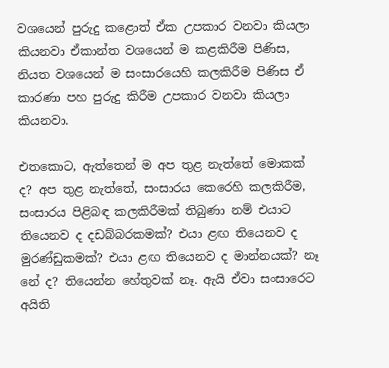වශයෙන් පුරුදු කළොත් ඒක උපකාර වනවා කියලා කියනවා ඒකාන්ත වශයෙන් ම කළකිරීම පිණිස, නියත වශයෙන් ම සංසාරයෙහි කලකිරීම පිණිස ඒ කාරණා පහ පුරුදු කිරීම උපකාර වනවා කියලා කියනවා.

එතකොට, ඇත්තෙන් ම අප තුළ නැත්තේ මොකක් ද? අප තුළ නැත්තේ, සංසාරය කෙරෙහි කලකිරීම, සංසාරය පිළිබඳ කලකිරීමක් තිබුණා නම් එයාට තියෙනව ද දඩබ්බරකමක්? එයා ළඟ තියෙනව ද මුරණ්ඩුකමක්? එයා ළඟ තියෙනව ද මාන්නයක්? නෑ නේ ද? තියෙන්න හේතුවක් නෑ. ඇයි ඒවා සංසාරෙට අයිති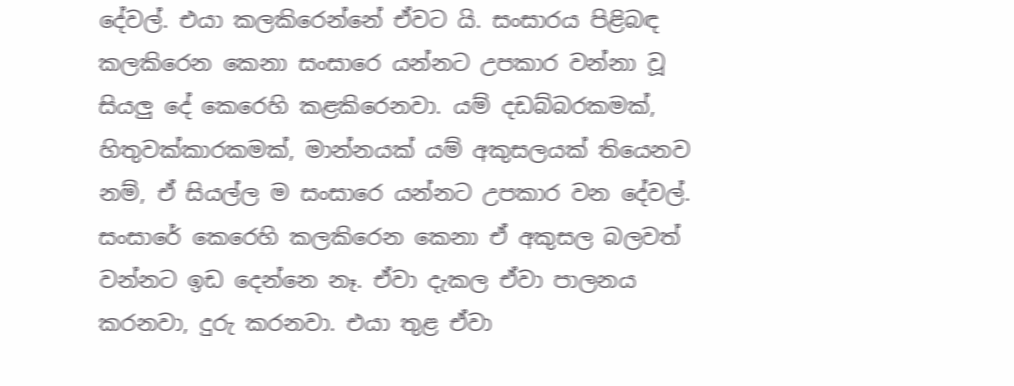දේවල්. එයා කලකිරෙන්නේ ඒවට යි. සංසාරය පිළිබඳ කලකිරෙන කෙනා සංසාරෙ යන්නට උපකාර වන්නා වූ සියලු දේ කෙරෙහි කළකිරෙනවා. යම් දඩබ්බරකමක්, හිතුවක්කාරකමක්, මාන්නයක් යම් අකුසලයක් තියෙනව නම්, ඒ සියල්ල ම සංසාරෙ යන්නට උපකාර වන දේවල්. සංසාරේ කෙරෙහි කලකිරෙන කෙනා ඒ අකුසල බලවත් වන්නට ඉඩ දෙන්නෙ නෑ. ඒවා දැකල ඒවා පාලනය කරනවා, දුරු කරනවා. එයා තුළ ඒවා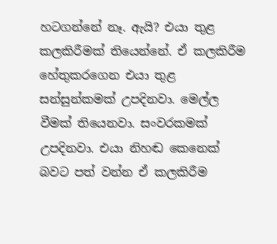හටගන්නේ නෑ. ඇයි? එයා තුළ කලකිරීමක් තියෙන්නේ. ඒ කලකිරීම හේතුකරගෙන එයා තුළ සන්සුන්කමක් උපදිනවා. මෙල්ල වීමක් තියෙනවා. සංවරකමක් උපදිනවා. එයා නිහඬ කෙනෙක් බවට පත් වන්න ඒ කලකිරීම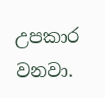උපකාර වනවා.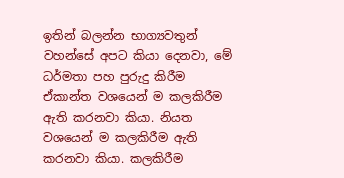ඉතින් බලන්න භාග්‍යවතුන් වහන්සේ අපට කියා දෙනවා, මේ ධර්මතා පහ පුරුදු කිරීම ඒකාන්ත වශයෙන් ම කලකිරීම ඇති කරනවා කියා. නියත වශයෙන් ම කලකිරීම ඇති කරනවා කියා. කලකිරීම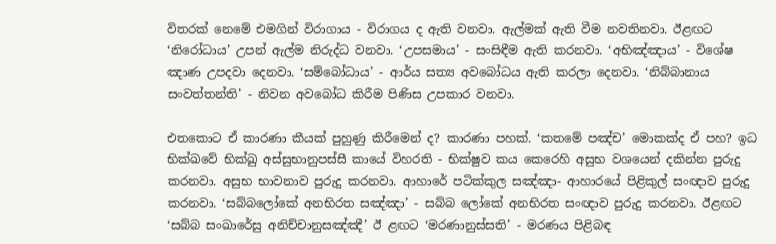විතරක් නෙමේ එමගින් විරාගාය - විරාගය ද ඇති වනවා. ඇල්මක් ඇති වීම නවතිනවා. ඊළඟට ‘නිරෝධාය’ උපන් ඇල්ම නිරුද්ධ වනවා. ‘උපසමාය’ - සංසිඳීම ඇති කරනවා. ‘අභිඤ්ඤාය’ - විශේෂ ඤාණ උපදවා දෙනවා. ‘සම්බෝධාය’ - ආර්ය සත්‍ය අවබෝධය ඇති කරලා දෙනවා. ‘නිබ්බානාය සංවත්තන්ති’ - නිවන අවබෝධ කිරීම පිණිස උපකාර වනවා.

එතකොට ඒ කාරණා කීයක් පුහුණු කිරීමෙන් ද? කාරණා පහක්. ‘කතමේ පඤ්ච’ මොකක්ද ඒ පහ? ඉධ භික්ඛවේ භික්ඛු අස්සුභානුපස්සී කායේ විහරති - භික්ෂුව කය කෙරෙහි අසුභ වශයෙන් දකින්න පුරුදු කරනවා. අසුභ භාවනාව පුරුදු කරනවා. ආහාරේ පටික්කුල සඤ්ඤා- ආහාරයේ පිළිකුල් සංඥාව පුරුදු කරනවා. ‘සබ්බලෝකේ අනභිරත සඤ්ඤා’ - සබ්බ ලෝකේ අනභිරත සංඥාව පුරුදු කරනවා. ඊළඟට ‘සබ්බ සංඛාරේසු අනිච්චානුසඤ්ඤී’ ඊ ළඟට ‘මරණානුස්සති’ - මරණය පිළිබඳ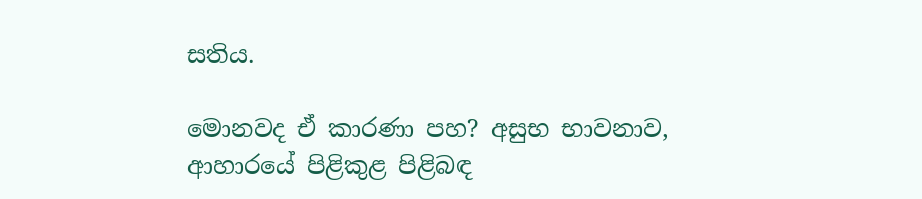සතිය.

මොනවද ඒ කාරණා පහ? අසුභ භාවනාව, ආහාරයේ පිළිකුළ පිළිබඳ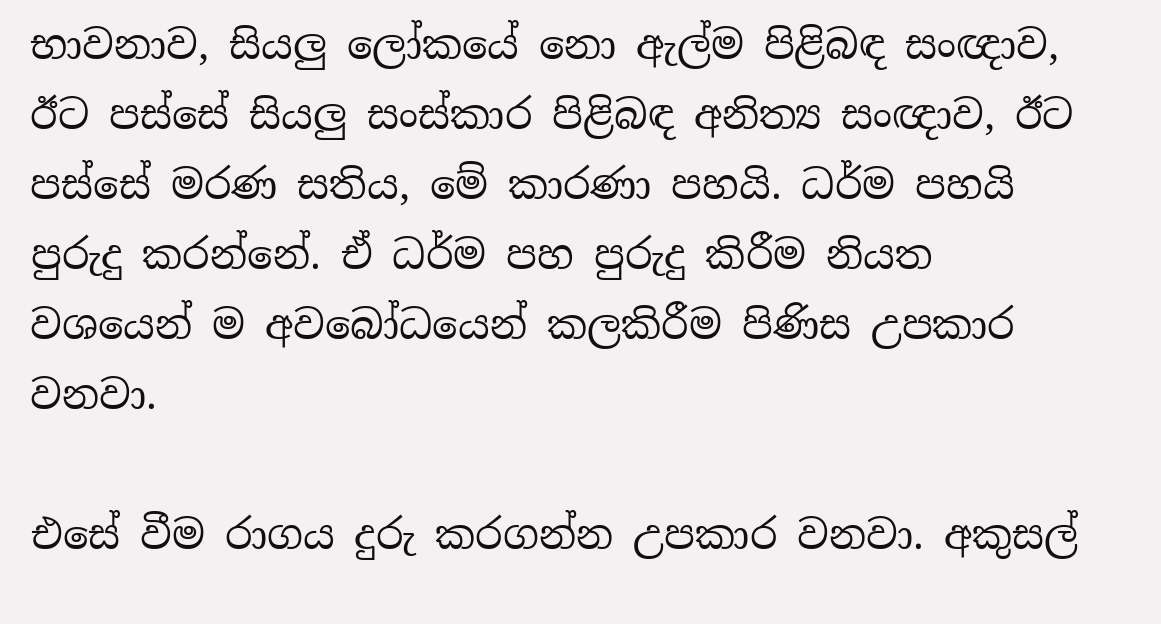භාවනාව, සියලු ලෝකයේ නො ඇල්ම පිළිබඳ සංඥාව, ඊට පස්සේ සියලු සංස්කාර පිළිබඳ අනිත්‍ය සංඥාව, ඊට පස්සේ මරණ සතිය, මේ කාරණා පහයි. ධර්ම පහයි පුරුදු කරන්නේ. ඒ ධර්ම පහ පුරුදු කිරීම නියත වශයෙන් ම අවබෝධයෙන් කලකිරීම පිණිස උපකාර වනවා.

එසේ වීම රාගය දුරු කරගන්න උපකාර වනවා. අකුසල්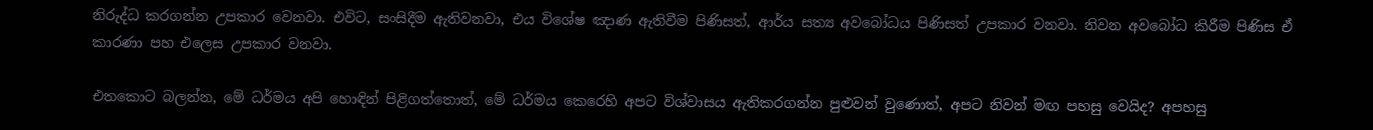නිරුද්ධ කරගන්න උපකාර වෙනවා. එවිට, සංසිදීම ඇතිවනවා, එය විශේෂ ඤාණ ඇතිවීම පිණිසත්, ආර්ය සත්‍ය අවබෝධය පිණිසත් උපකාර වනවා. නිවන අවබෝධ කිරීම පිණිස ඒ කාරණා පහ එලෙස උපකාර වනවා.

එතකොට බලන්න, මේ ධර්මය අපි හොඳින් පිළිගත්තොත්, මේ ධර්මය කෙරෙහි අපට විශ්වාසය ඇතිකරගන්න පුළුවන් වුණොත්, අපට නිවන් මඟ පහසු වෙයිද? අපහසු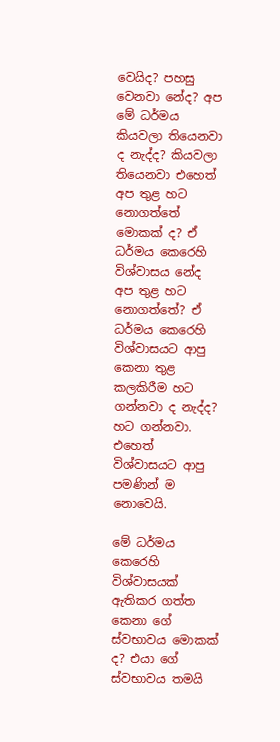වෙයිද? පහසු වෙනවා නේද? අප මේ ධර්මය කියවලා තියෙනවා ද නැද්ද? කියවලා තියෙනවා එහෙත් අප තුළ හට නොගත්තේ මොකක් ද? ඒ ධර්මය කෙරෙහි විශ්වාසය නේද අප තුළ හට නොගත්තේ? ඒ ධර්මය කෙරෙහි විශ්වාසයට ආපු කෙනා තුළ කලකිරීම හට ගන්නවා ද නැද්ද? හට ගන්නවා. එහෙත් විශ්වාසයට ආපු පමණින් ම නොවෙයි.

මේ ධර්මය කෙරෙහි විශ්වාසයක් ඇතිකර ගත්ත කෙනා ගේ ස්වභාවය මොකක් ද? එයා ගේ ස්වභාවය තමයි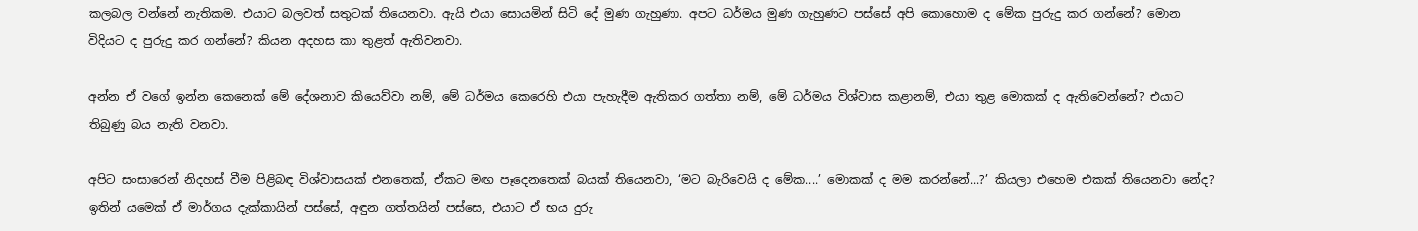කලබල වන්නේ නැතිකම. එයාට බලවත් සතුටක් තියෙනවා. ඇයි එයා සොයමින් සිටි දේ මුණ ගැහුණා. අපට ධර්මය මුණ ගැහුණට පස්සේ අපි කොහොම ද මේක පුරුදු කර ගන්නේ? මොන විදියට ද පුරුදු කර ගන්නේ? කියන අදහස කා තුළත් ඇතිවනවා.

අන්න ඒ වගේ ඉන්න කෙනෙක් මේ දේශනාව කියෙව්වා නම්, මේ ධර්මය කෙරෙහි එයා පැහැදීම ඇතිකර ගත්තා නම්, මේ ධර්මය විශ්වාස කළානම්, එයා තුළ මොකක් ද ඇතිවෙන්නේ? එයාට තිබුණු බය නැති වනවා.

අපිට සංසාරෙන් නිදහස් වීම පිළිබඳ විශ්වාසයක් එනතෙක්, ඒකට මඟ පෑදෙනතෙක් බයක් තියෙනවා, ‘මට බැරිවෙයි ද මේක....’ මොකක් ද මම කරන්නේ...?’ කියලා එහෙම එකක් තියෙනවා නේද? ඉතින් යමෙක් ඒ මාර්ගය දැක්කායින් පස්සේ, අඳුන ගත්තයින් පස්සෙ, එයාට ඒ භය දුරු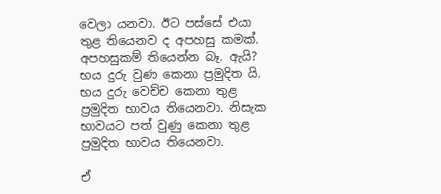වෙලා යනවා. ඊට පස්සේ එයා තුළ තියෙනව ද අපහසු කමක්. අපහසුකම් තියෙන්න බෑ. ඇයි? භය දුරු වුණ කෙනා ප්‍රමුදිත යි. භය දුරු වෙච්ච කෙනා තුළ ප්‍රමුදිත භාවය තියෙනවා. නිසැක භාවයට පත් වුණු කෙනා තුළ ප්‍රමුදිත භාවය තියෙනවා.

ඒ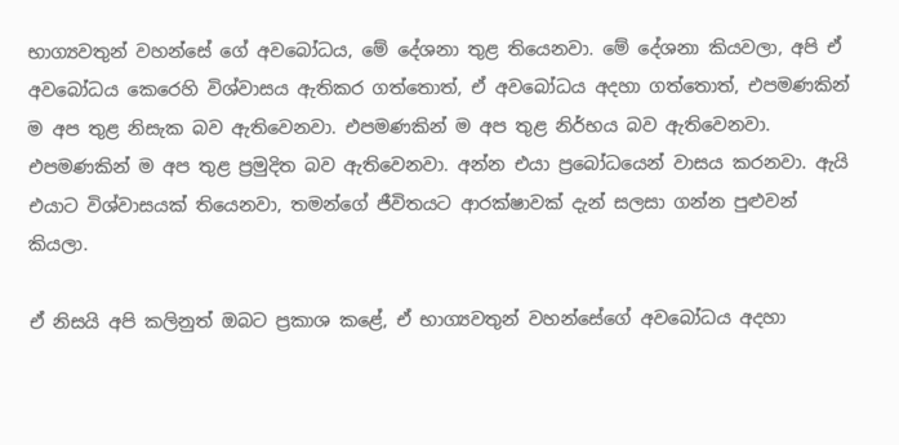භාග්‍යවතුන් වහන්සේ ගේ අවබෝධය, මේ දේශනා තුළ තියෙනවා. මේ දේශනා කියවලා, අපි ඒ අවබෝධය කෙරෙහි විශ්වාසය ඇතිකර ගත්තොත්, ඒ අවබෝධය අදහා ගත්තොත්, එපමණකින් ම අප තුළ නිසැක බව ඇතිවෙනවා. එපමණකින් ම අප තුළ නිර්භය බව ඇතිවෙනවා. එපමණකින් ම අප තුළ ප්‍රමුදිත බව ඇතිවෙනවා. අන්න එයා ප්‍රබෝධයෙන් වාසය කරනවා. ඇයි එයාට විශ්වාසයක් තියෙනවා, තමන්ගේ ජීවිතයට ආරක්ෂාවක් දැන් සලසා ගන්න පුළුවන් කියලා.

ඒ නිසයි අපි කලිනුත් ඔබට ප්‍රකාශ කළේ, ඒ භාග්‍යවතුන් වහන්සේගේ අවබෝධය අදහා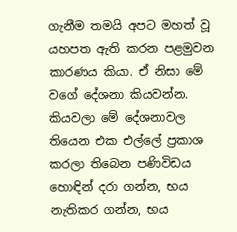ගැනීම තමයි අපට මහත් වූ යහපත ඇති කරන පළමුවන කාරණය කියා. ඒ නිසා මේ වගේ දේශනා කියවන්න. කියවලා මේ දේශනාවල තියෙන එක එල්ලේ ප්‍රකාශ කරලා තිබෙන පණිවිඩය හොඳින් දරා ගන්න, භය නැතිකර ගන්න, භය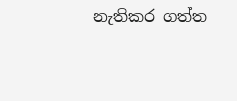නැතිකර ගත්ත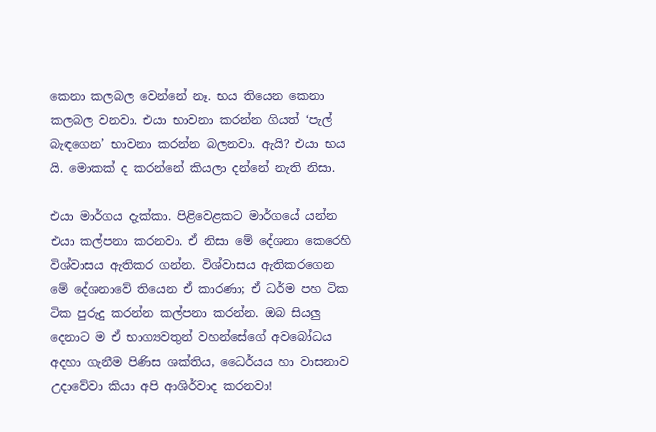කෙනා කලබල වෙන්නේ නෑ. භය තියෙන කෙනා කලබල වනවා. එයා භාවනා කරන්න ගියත් ‘පැල් බැඳගෙන’ භාවනා කරන්න බලනවා. ඇයි? එයා භය යි. මොකක් ද කරන්නේ කියලා දන්නේ නැති නිසා.

එයා මාර්ගය දැක්කා. පිළිවෙළකට මාර්ගයේ යන්න එයා කල්පනා කරනවා. ඒ නිසා මේ දේශනා කෙරෙහි විශ්වාසය ඇතිකර ගන්න. විශ්වාසය ඇතිකරගෙන මේ දේශනාවේ තියෙන ඒ කාරණා; ඒ ධර්ම පහ ටික ටික පුරුදු කරන්න කල්පනා කරන්න. ඔබ සියලු දෙනාට ම ඒ භාග්‍යවතුන් වහන්සේගේ අවබෝධය අදහා ගැනීම පිණිස ශක්තිය, ධෛර්යය හා වාසනාව උදාවේවා කියා අපි ආශිර්වාද කරනවා!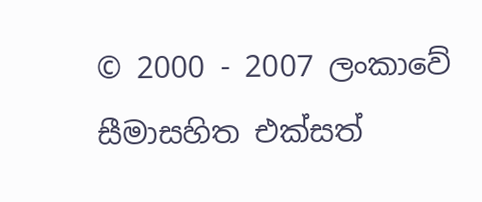© 2000 - 2007 ලංකාවේ සීමාසහිත එක්සත්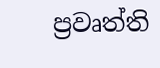ප්‍රවෘත්ති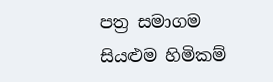පත්‍ර සමාගම
සියළුම හිමිකම්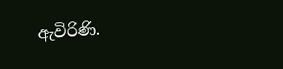ඇවිරිණි.